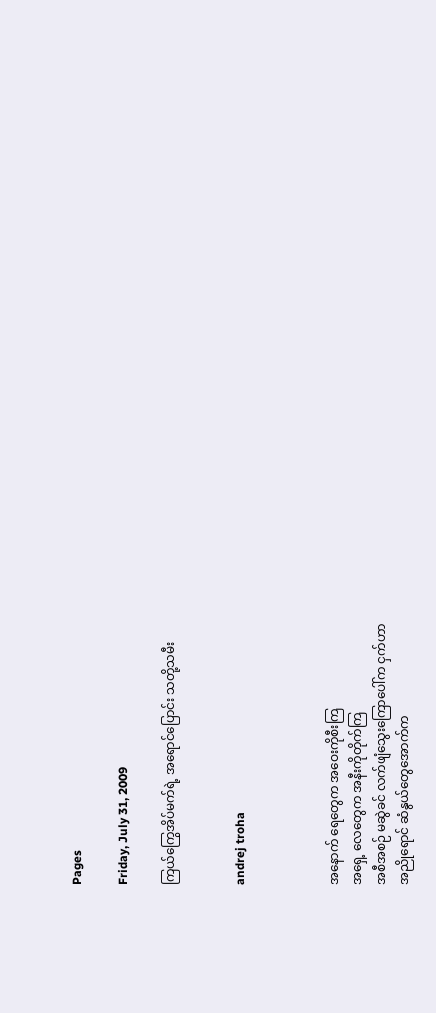Pages

Friday, July 31, 2009

ကြယ်ကြွေအိပ်မက်ရဲ့ အရောင်ပြောင်း သတို့သမီး


andrej troha



အနောက် ရေတွေက အဝေးကိုစီးကြ
အရှေ့ လေတွေက အနီးကိုတိုက်ကြ
အစီအစဉ် မဆွဲခင် လက်ဖျံသွေးကြောပေါ်က ငှက်ဟာ
အညိုရောင် ဆံနွယ်တွေအောက်က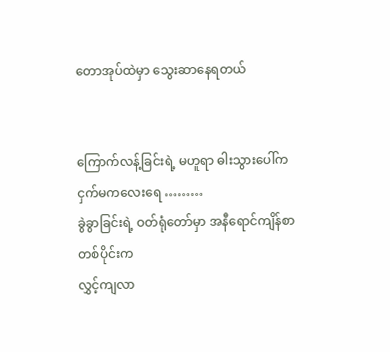တောအုပ်ထဲမှာ သွေးဆာနေရတယ်


ကြောက်လန့်ခြင်းရဲ့ မဟူရာ ဓါးသွားပေါ်က
ငှက်မကလေးရေ ………
ခွဲခွာခြင်းရဲ့ ဝတ်ရုံတော်မှာ အနီရောင်ကျိန်စာ တစ်ပိုင်းက
လွှင့်ကျလာ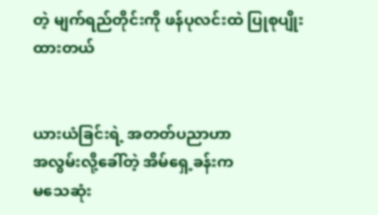တဲ့ မျက်ရည်တိုင်းကို ဖန်ပုလင်းထဲ ပြုစုပျိုးထားတယ်


ယားယံခြင်းရဲ့ အတတ်ပညာဟာ
အလွမ်းလို့ခေါ်တဲ့ အိမ်ရှေ့ခန်းက
မသေဆုံး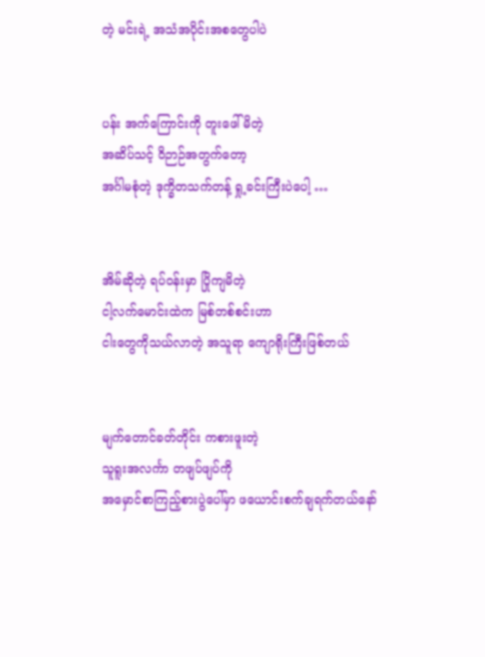တဲ့ မင်းရဲ့ အသံအပိုင်းအစတွေပါပဲ


ပန်း အက်ကြောင်းကို တူးဖေါ်မိတဲ့
အဆိပ်သင့် ဝိဉာဉ်အတွက်တော့
အင်္ဂါမစုံတဲ့ ဒုက္ခိတသက်တန့် ရှု့ခင်းကြီးပဲပေါ့ …


အိမ်ဆိုတဲ့ ရပ်ဝန်းမှာ ပြိုကျမိတဲ့
ငါ့လက်မောင်းထဲက မြစ်တစ်စင်းဟာ
ငါးတွေကိုသယ်လာတဲ့ အသူရာ ကျောရိုးကြီးဖြစ်တယ်


မျက်တောင်ခတ်တိုင်း ကစားဖူးတဲ့
သူရူးအလင်္ကာ တဖျပ်ဖျပ်ကို
အမှောင်စာကြည့်စားပွဲပေါ်မှာ ဖယောင်းစက်ချရက်တယ်နော်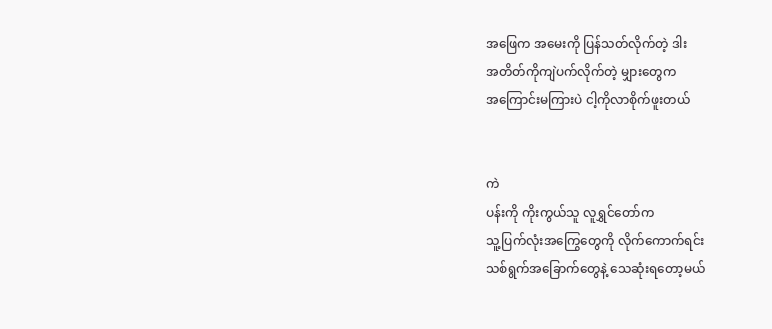အဖြေက အမေးကို ပြန်သတ်လိုက်တဲ့ ဒါး
အတိတ်ကိုကျဲပက်လိုက်တဲ့ မျှားတွေက
အကြောင်းမကြားပဲ ငါ့ကိုလာစိုက်ဖူးတယ်


ကဲ
ပန်းကို ကိုးကွယ်သူ လူရွှင်တော်က
သူ့ပြက်လုံးအကြွေတွေကို လိုက်ကောက်ရင်း
သစ်ရွက်အခြောက်တွေနဲ့ သေဆုံးရတော့မယ်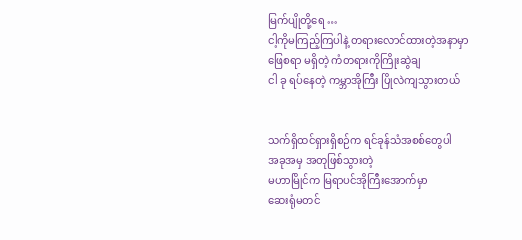မြက်ပျိုတို့ရေ …
ငါ့ကိုမကြည့်ကြပါနဲ့ တရားလောင်ထားတဲ့အနာမှာ
ဖြေစရာ မရှိတဲ့ ကံတရားကိုကြိုးဆွဲချ
ငါ ခု ရပ်နေတဲ့ ကမ္ဘာအိုကြီး ပြိုလဲကျသွားတယ်


သက်ရှိထင်ရှားရှိစဉ်က ရင်ခုန်သံအစစ်တွေပါ
အခုအမှ အတုဖြစ်သွားတဲ့
မဟာမြိုင်က မြရာပင်အိုကြီးအောက်မှာ
ဆေးရုံမတင်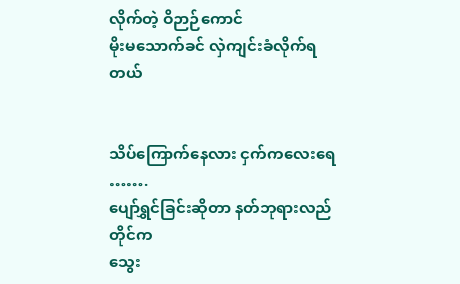လိုက်တဲ့ ဝိဉာဉ်ကောင်
မိုးမသောက်ခင် လှဲကျင်းခံလိုက်ရတယ်


သိပ်ကြောက်နေလား ငှက်ကလေးရေ …….
ပျော်ရွှင်ခြင်းဆိုတာ နတ်ဘုရားလည်တိုင်က
သွေး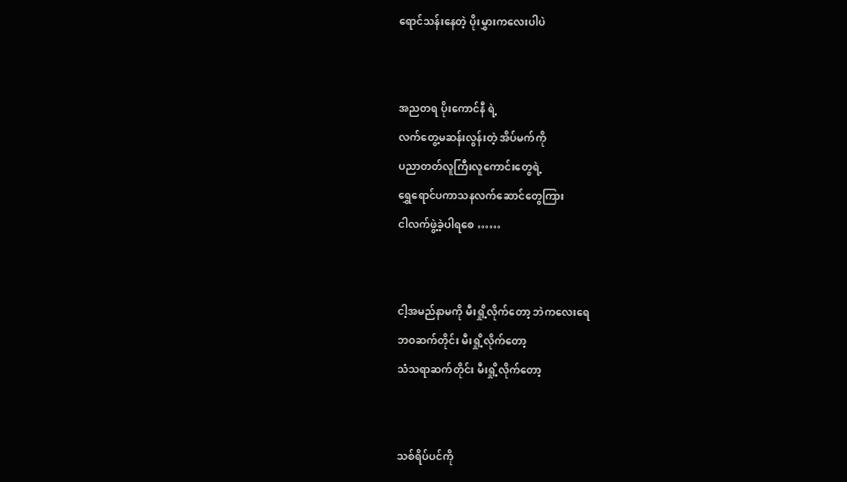ရောင်သန်းနေတဲ့ ပိုးမွှားကလေးပါပဲ


အညတရ ပိုးကောင်နီ ရဲ့
လက်တွေ့မဆန်းလွန်းတဲ့ အိပ်မက်ကို
ပညာတတ်လူကြီးလူကောင်းတွေရဲ့
ရွှေရောင်ပကာသနလက်ဆောင်တွေကြား
ငါလက်ဖွဲ့ခဲ့ပါရစေ ……


ငါ့အမည်နာမကို မီးရှို့လိုက်တော့ ဘဲကလေးရေ
ဘဝဆက်တိုင်း မီးရှို့လိုက်တော့
သံသရာဆက်တိုင်း မီးရှို့လိုက်တော့


သစ်ရိပ်ပင်ကို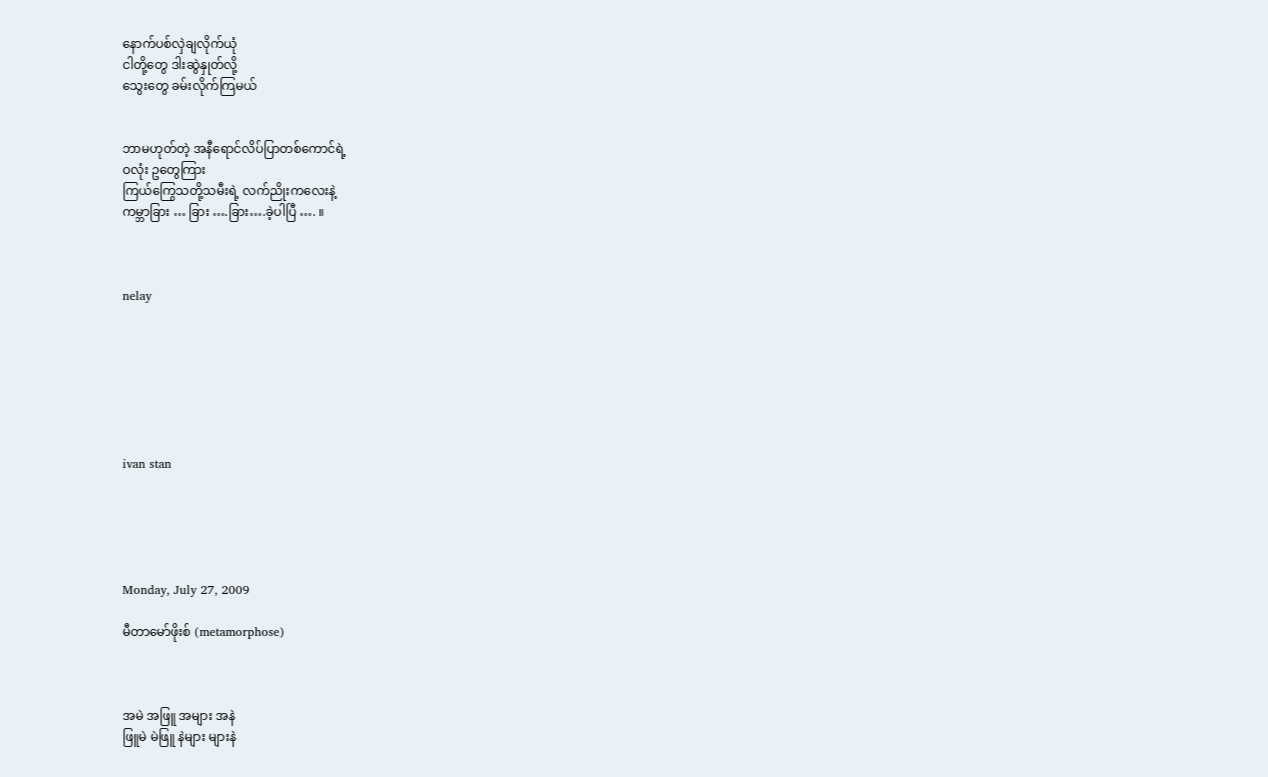နောက်ပစ်လှဲချလိုက်ယုံ
ငါတို့တွေ ဒါးဆွဲနှုတ်လို့
သွေးတွေ ခမ်းလိုက်ကြမယ်


ဘာမဟုတ်တဲ့ အနီရောင်လိပ်ပြာတစ်ကောင်ရဲ့
ဝလုံး ဥတွေကြား
ကြယ်ကြွေသတို့သမီးရဲ့ လက်ညိုးကလေးနဲ့
ကမ္ဘာခြား … ခြား ….ခြား….ခဲ့ပါပြီ …. ။



nelay







ivan stan





Monday, July 27, 2009

မီတာမော်ဖိုးစ် (metamorphose)



အမဲ အဖြူ အများ အနဲ
ဖြူမဲ မဲဖြူ နဲများ များနဲ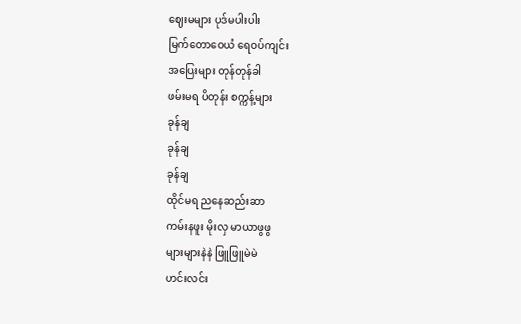ဈေးမများ ပုဒ်မပါးပါး
မြက်တောဝေယံ ရေဝပ်ကျင်း
အပြေးများ တုန်တုန်ခါ
ဖမ်းမရ ပိတုန်း စက္ကန့်များ
ခုန်ချ
ခုန်ချ
ခုန်ချ
ထိုင်မရ ညနေဆည်းဆာ
ကမ်းနဖူး မိုးလှ မာယာဖွဖွ
များများနဲနဲ ဖြူဖြူမဲမဲ
ဟင်းလင်း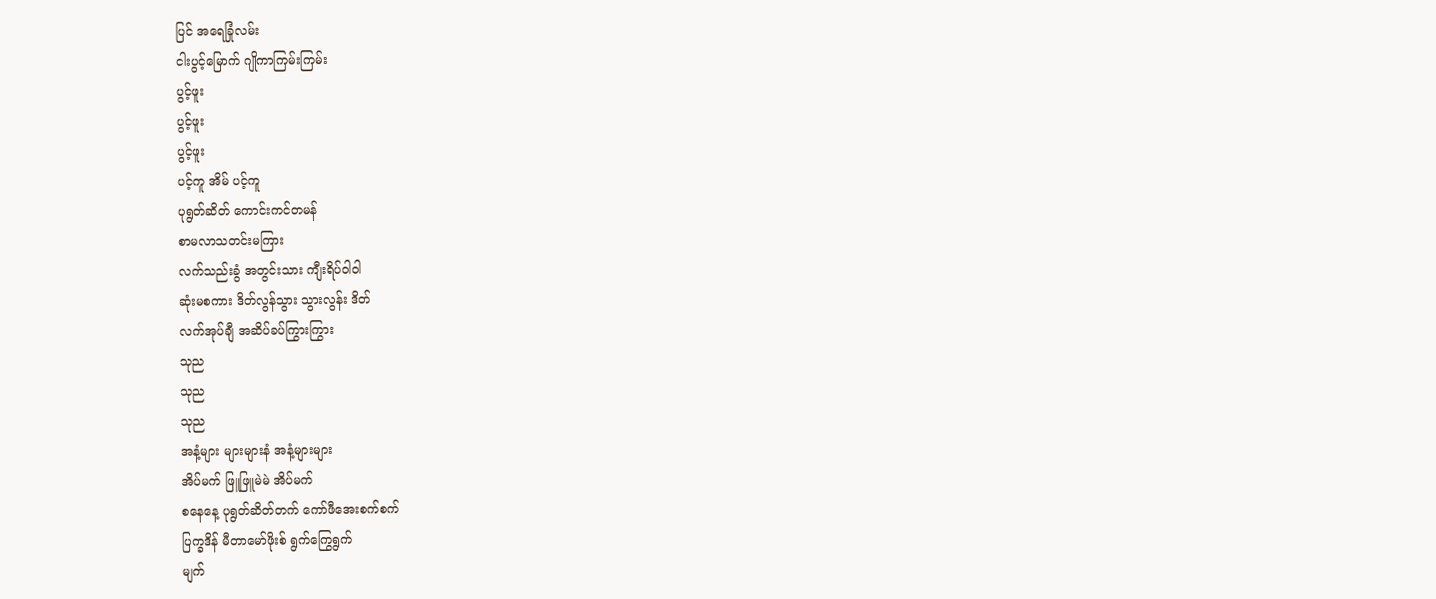ပြင် အရေခြုံလမ်း
ငါးပွင့်မြောက် ဂျိုကာကြမ်းကြမ်း
ပွင့်ဖူး
ပွင့်ဖူး
ပွင့်ဖူး
ပင့်ကူ အိမ် ပင့်ကူ
ပုရွတ်ဆိတ် ကောင်းကင်တမန်
စာမလာသတင်းမကြား
လက်သည်းခွံ အတွင်းသား ကျီးရိပ်ဝါဝါ
ဆုံးမစကား ဒိတ်လွန်သွား သွားလွန်း ဒိတ်
လက်အုပ်ချီ အဆိပ်ခပ်ကြွားကြွား
သုည
သုည
သုည
အနံ့များ များများနံ အနံ့များများ
အိပ်မက် ဖြူဖြူမဲမဲ အိပ်မက်
စနေနေ့ ပုရွတ်ဆိတ်တက် ကော်ဖီအေးစက်စက်
ပြက္ခဒိန် မီတာမော်ဖိုးစ် ရွက်ကြွေရွက်
မျက်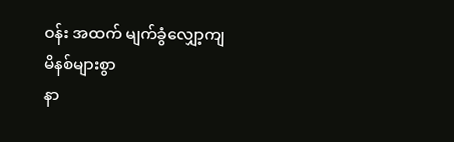ဝန်း အထက် မျက်ခွံလျှော့ကျ
မိနစ်များစွာ
နာ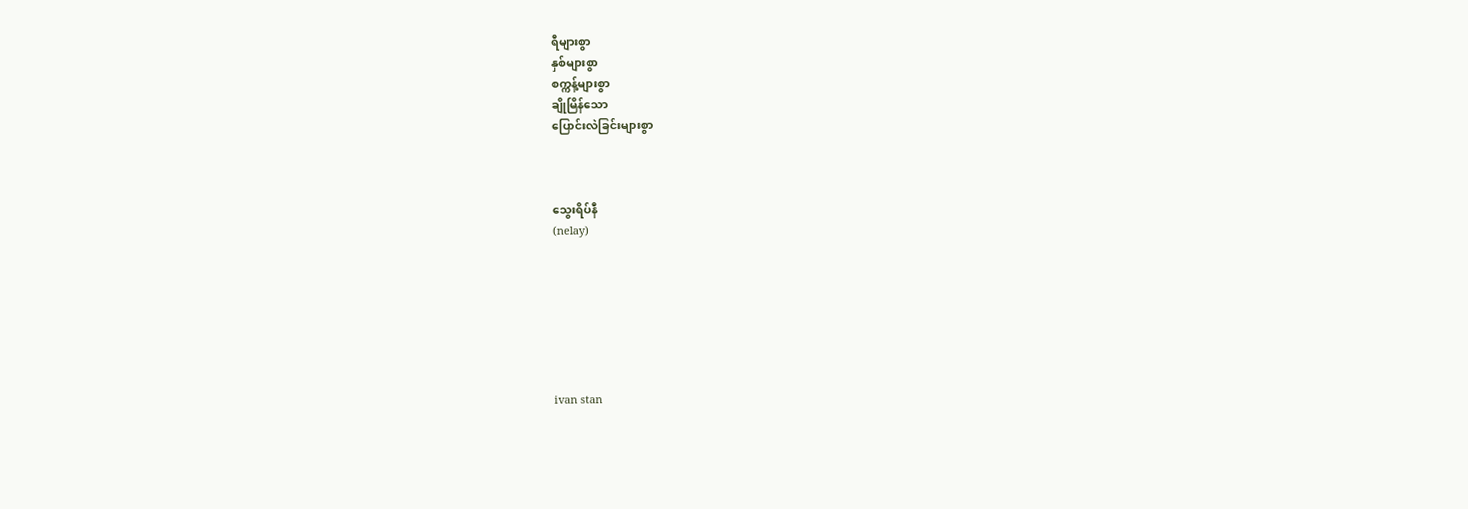ရီများစွာ
နှစ်များစွာ
စက္ကန့်များစွာ
ချိုမြိန်သော
ပြောင်းလဲခြင်းများစွာ



သွေးရိပ်နီ
(nelay)







ivan stan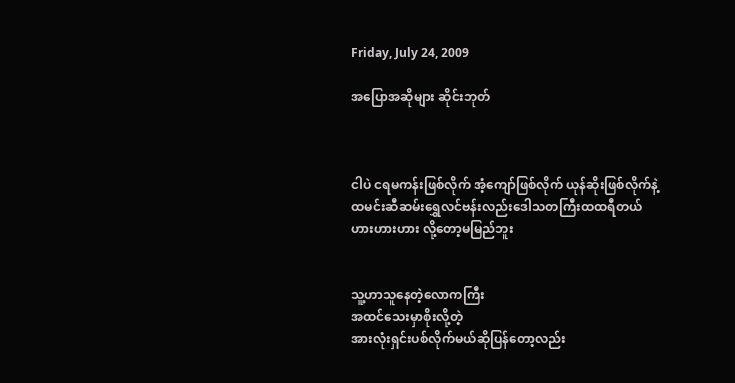Friday, July 24, 2009

အပြောအဆိုများ ဆိုင်းဘုတ်



ငါပဲ ငရမကန်းဖြစ်လိုက် အံ့ကျော်ဖြစ်လိုက် ယုန်ဆိုးဖြစ်လိုက်နဲ့
ထမင်းဆီဆမ်းရွှေလင်ဗန်းလည်းဒေါသတကြီးထထရီတယ်
ဟားဟားဟား လို့တော့မမြည်ဘူး


သူ့ဟာသူနေတဲ့လောကကြီး
အထင်သေးမှာစိုးလို့တဲ့
အားလုံးရှင်းပစ်လိုက်မယ်ဆိုပြန်တော့လည်း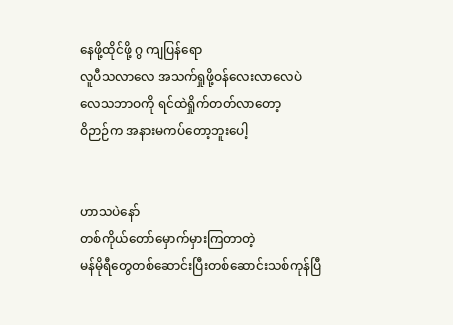နေဖို့ထိုင်ဖို့ ဂွ ကျပြန်ရော
လူပီသလာလေ အသက်ရှုဖို့ဝန်လေးလာလေပဲ
လေသဘာဝကို ရင်ထဲရှိုက်တတ်လာတော့
ဝိဉာဉ်က အနားမကပ်တော့ဘူးပေါ့


ဟာသပဲနော်
တစ်ကိုယ်တော်မှောက်မှားကြတာတဲ့
မန်မိုရီတွေတစ်ဆောင်းပြီးတစ်ဆောင်းသစ်ကုန်ပြီ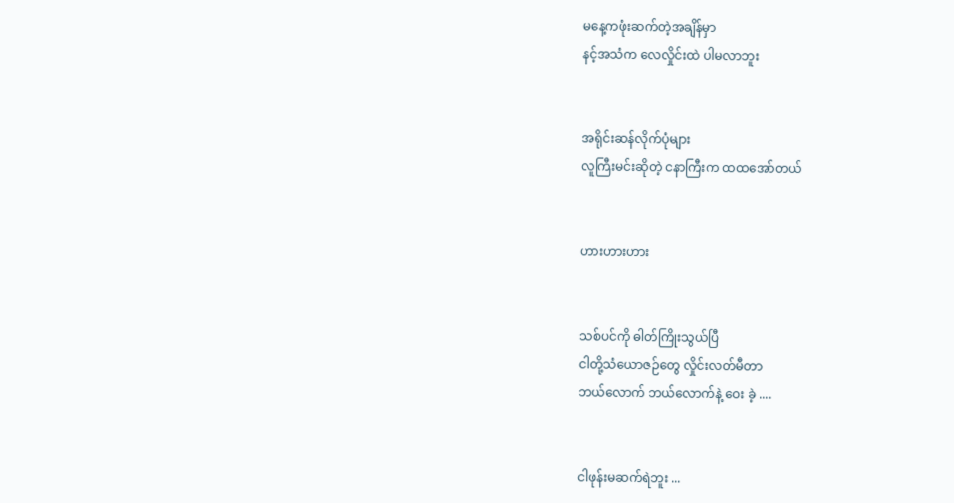မနေ့ကဖုံးဆက်တဲ့အချိန်မှာ
နင့်အသံက လေလှိုင်းထဲ ပါမလာဘူး


အရိုင်းဆန်လိုက်ပုံများ
လူကြီးမင်းဆိုတဲ့ ငနာကြီးက ထထအော်တယ်


ဟားဟားဟား


သစ်ပင်ကို ဓါတ်ကြိုးသွယ်ပြီ
ငါတို့သံယောဇဉ်တွေ လှိုင်းလတ်မီတာ
ဘယ်လောက် ဘယ်လောက်နဲ့ ဝေး ခဲ့ ....


ငါဖုန်းမဆက်ရဲဘူး ...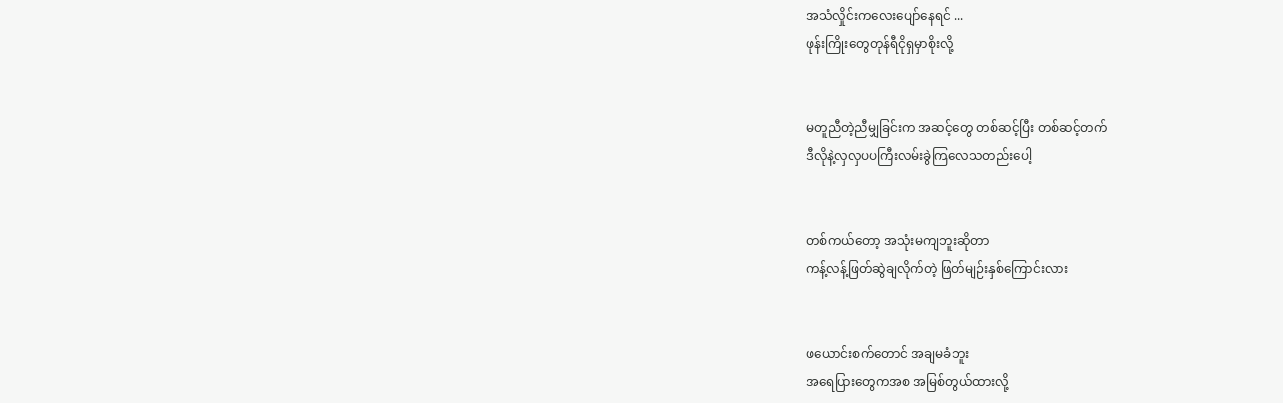အသံလှိုင်းကလေးပျော်နေရင် ...
ဖုန်းကြိုးတွေတုန်ရီငိုရှမှာစိုးလို့


မတူညီတဲ့ညီမျှခြင်းက အဆင့်တွေ တစ်ဆင့်ပြီး တစ်ဆင့်တက်
ဒီလိုနဲ့လှလှပပကြီးလမ်းခွဲကြလေသတည်းပေါ့


တစ်ကယ်တော့ အသုံးမကျဘူးဆိုတာ
ကန့်လန့်ဖြတ်ဆွဲချလိုက်တဲ့ ဖြတ်မျဉ်းနှစ်ကြောင်းလား


ဖယောင်းစက်တောင် အချမခံဘူး
အရေပြားတွေကအစ အမြစ်တွယ်ထားလို့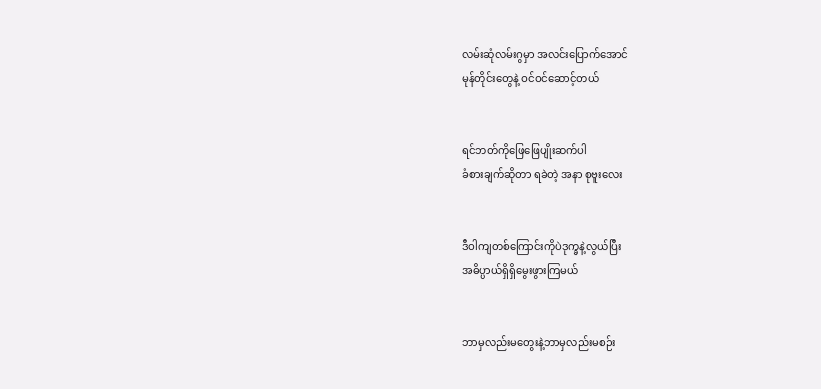လမ်းဆုံလမ်းဂွမှာ အလင်းပြောက်အောင်
မုန်တိုင်းတွေနဲ့ ဝင်ဝင်ဆောင့်တယ်


ရင်ဘတ်ကိုဖြေဖြေပျိုးဆက်ပါ
ခံစားချက်ဆိုတာ ရခဲတဲ့ အနာ စုဗူးလေး


ဒီဝါကျတစ်ကြောင်းကိုပဲဒုက္ခနဲ့လွယ်ပြီး
အဓိပ္ပာယ်ရှိရှိမွေးဖွားကြမယ်


ဘာမှလည်းမတွေးနဲ့ဘာမှလည်းမစဉ်း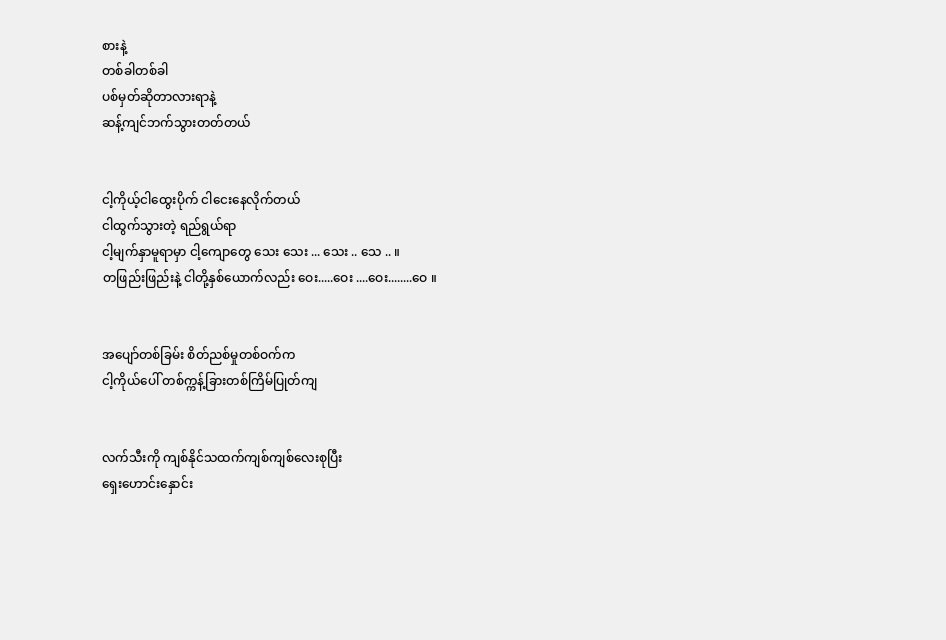စားနဲ့
တစ်ခါတစ်ခါ
ပစ်မှတ်ဆိုတာလားရာနဲ့
ဆန့်ကျင်ဘက်သွားတတ်တယ်


ငါ့ကိုယ့်ငါထွေးပိုက် ငါငေးနေလိုက်တယ်
ငါထွက်သွားတဲ့ ရည်ရွယ်ရာ
ငါ့မျက်နှာမူရာမှာ ငါ့ကျောတွေ သေး သေး ... သေး .. သေ .. ။
တဖြည်းဖြည်းနဲ့ ငါတို့နှစ်ယောက်လည်း ဝေး.....ဝေး ....ဝေး........ဝေ ။


အပျော်တစ်ခြမ်း စိတ်ညစ်မှုတစ်ဝက်က
ငါ့ကိုယ်ပေါ် တစ်က္ကန့်ခြားတစ်ကြိမ်ပြုတ်ကျ


လက်သီးကို ကျစ်နိုင်သထက်ကျစ်ကျစ်လေးစုပြီး
ရှေးဟောင်းနှောင်း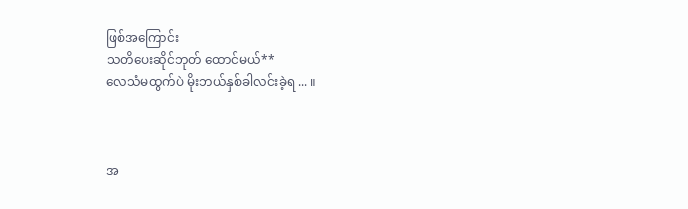ဖြစ်အကြောင်း
သတိပေးဆိုင်ဘုတ် ထောင်မယ်**
လေသံမထွက်ပဲ မိုးဘယ်နှစ်ခါလင်းခဲ့ရ ... ။



အ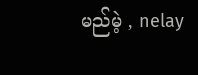မည်မဲ့ , nelay